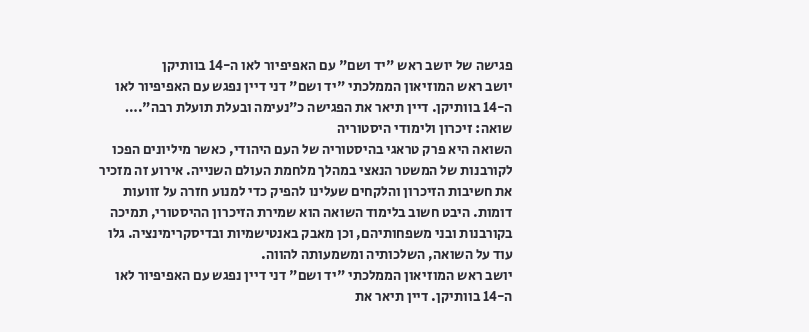פגישה של יושב ראש "יד ושם" עם האפיפיור לאו ה-14 בוותיקן
יושב ראש המוזיאון הממלכתי "יד ושם" דני דיין נפגש עם האפיפיור לאו ה-14 בוותיקן. דיין תיאר את הפגישה כ"נעימה ובעלת תועלת רבה".…
שואה: זיכרון ולימודי היסטוריה
השואה היא פרק טראגי בהיסטוריה של העם היהודי, כאשר מיליונים הפכו לקורבנות של המשטר הנאצי במהלך מלחמת העולם השנייה. אירוע זה מזכיר את חשיבות הזיכרון והלקחים שעלינו להפיק כדי למנוע חזרה על זוועות דומות. היבט חשוב בלימוד השואה הוא שמירת הזיכרון ההיסטורי, תמיכה בקורבנות ובני משפחותיהם, וכן מאבק באנטישמיות ובדיסקרימינציה. גלו עוד על השואה, השלכותיה ומשמעותה להווה.
יושב ראש המוזיאון הממלכתי "יד ושם" דני דיין נפגש עם האפיפיור לאו ה-14 בוותיקן. דיין תיאר את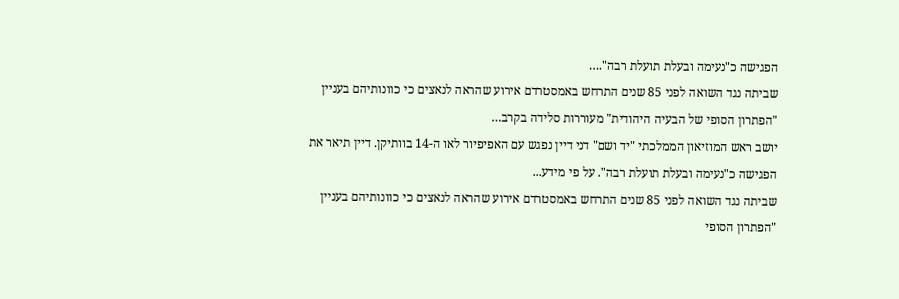הפגישה כ"נעימה ובעלת תועלת רבה".…
שביתה נגד השואה לפני 85 שנים התרחש באמסטרדם אירוע שהראה לנאצים כי כוונותיהם בעניין "הפתרון הסופי של הבעיה היהודית" מעוררות סלידה בקרב…
יושב ראש המוזיאון הממלכתי "יד ושם" דני דיין נפגש עם האפיפיור לאו ה-14 בוותיקן. דיין תיאר את הפגישה כ"נעימה ובעלת תועלת רבה". על פי מידע...
שביתה נגד השואה לפני 85 שנים התרחש באמסטרדם אירוע שהראה לנאצים כי כוונותיהם בעניין "הפתרון הסופי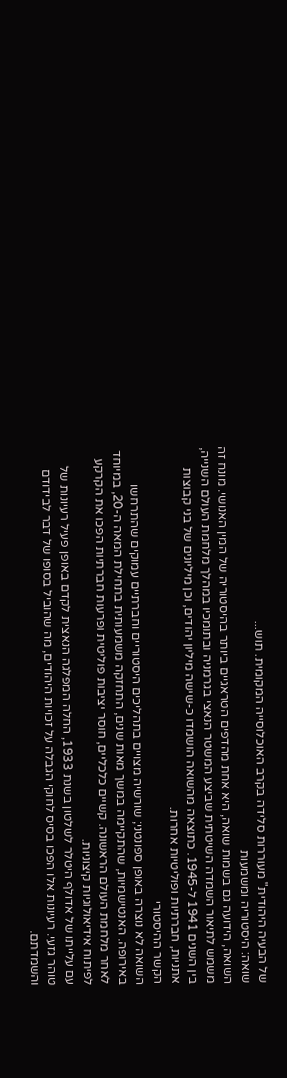של הבעיה היהודית" מעוררות סלידה בקרב האוכלוסייה המקומית. תוש...
שואה: היסטוריה ומשמעות
השואה, הידועה גם בשמות שואה, היא אחת מהדפים הטראגיים ביותר בהיסטוריה של המין האנושי. מונח זה משמש לתיאור השמדה השיטתית שביצע המשטר הנאצי בגרמניה ובתומכיו במהלך מלחמת העולם השנייה, בין השנים 1941 ל-1945. כתוצאה מהשואה הושמדו כ-שישה מיליון יהודים, וכן מיליונים של בני קבוצות אתניות, חברתיות ופוליטיות אחרות.
הקשר ההיסטורי
השואה לא נוצרה באופן ספונטני; שורשיה מצויים בתהליכים היסטוריים וחברתיים עמוקים שהתרחשו באירופה. האנטישמיות, שהתקיימה במשך מאות שנים, התחזקה משמעותית בתחילת המאה ה-20, במיוחד לאחר מלחמת העולם הראשונה. קשיים כלכליים, חוסר יציבות פוליטית ופרעות חברתיות הפכו את הקרקע לפיתוח אידיאולוגיות קיצוניות.
עם עלייתו של אדולף היטלר לשלטון בשנת 1933, החלה המפלגה הנאצית לקדם באופן פעיל רעיונות של טוהר גזעי. רעיונות אלו הפכו בסיס לחוקי הגבלה על זכויות היהודים, מה שהוביל בסופו של דבר לבידודם והשמדתם.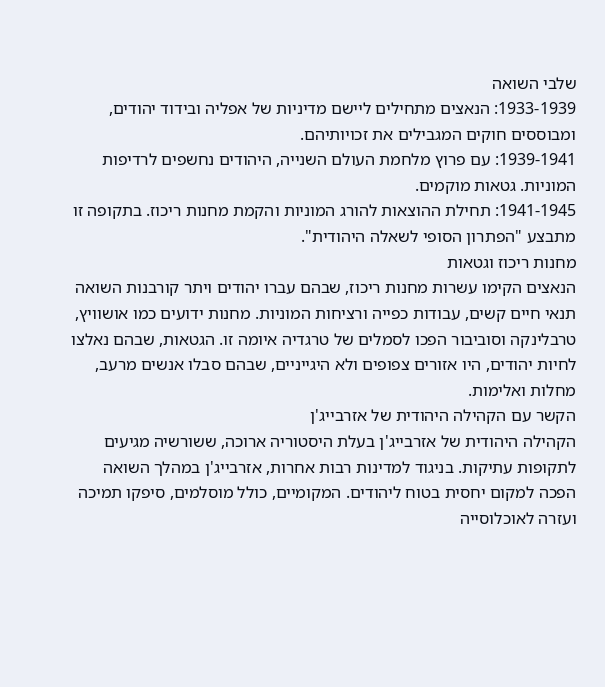שלבי השואה
1933-1939: הנאצים מתחילים ליישם מדיניות של אפליה ובידוד יהודים, ומבוססים חוקים המגבילים את זכויותיהם.
1939-1941: עם פרוץ מלחמת העולם השנייה, היהודים נחשפים לרדיפות המוניות. גטאות מוקמים.
1941-1945: תחילת ההוצאות להורג המוניות והקמת מחנות ריכוז. בתקופה זו מתבצע "הפתרון הסופי לשאלה היהודית".
מחנות ריכוז וגטאות
הנאצים הקימו עשרות מחנות ריכוז, שבהם עברו יהודים ויתר קורבנות השואה תנאי חיים קשים, עבודות כפייה ורציחות המוניות. מחנות ידועים כמו אושוויץ, טרבלינקה וסוביבור הפכו לסמלים של טרגדיה איומה זו. הגטאות, שבהם נאלצו לחיות יהודים, היו אזורים צפופים ולא היגייניים, שבהם סבלו אנשים מרעב, מחלות ואלימות.
הקשר עם הקהילה היהודית של אזרבייג'ן
הקהילה היהודית של אזרבייג'ן בעלת היסטוריה ארוכה, ששורשיה מגיעים לתקופות עתיקות. בניגוד למדינות רבות אחרות, אזרבייג'ן במהלך השואה הפכה למקום יחסית בטוח ליהודים. המקומיים, כולל מוסלמים, סיפקו תמיכה ועזרה לאוכלוסייה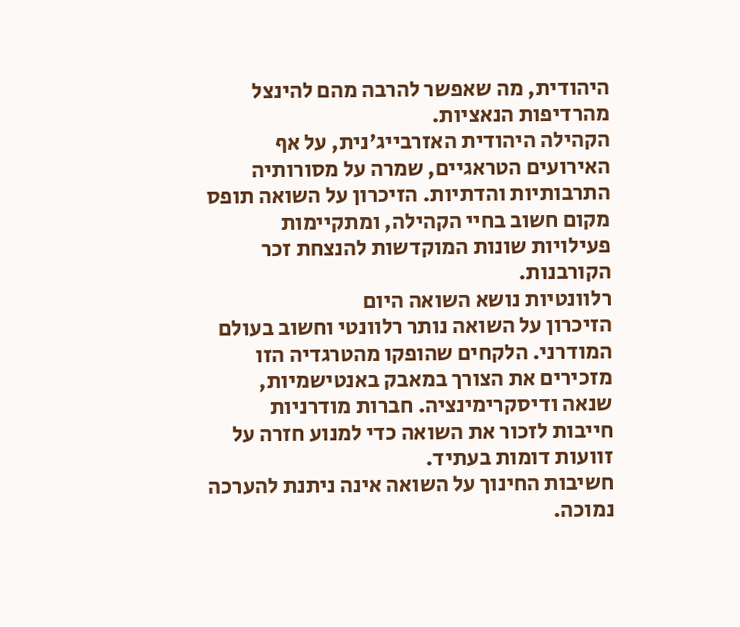היהודית, מה שאפשר להרבה מהם להינצל מהרדיפות הנאציות.
הקהילה היהודית האזרבייג'נית, על אף האירועים הטראגיים, שמרה על מסורותיה התרבותיות והדתיות. הזיכרון על השואה תופס מקום חשוב בחיי הקהילה, ומתקיימות פעילויות שונות המוקדשות להנצחת זכר הקורבנות.
רלוונטיות נושא השואה היום
הזיכרון על השואה נותר רלוונטי וחשוב בעולם המודרני. הלקחים שהופקו מהטרגדיה הזו מזכירים את הצורך במאבק באנטישמיות, שנאה ודיסקרימינציה. חברות מודרניות חייבות לזכור את השואה כדי למנוע חזרה על זוועות דומות בעתיד.
חשיבות החינוך על השואה אינה ניתנת להערכה נמוכה.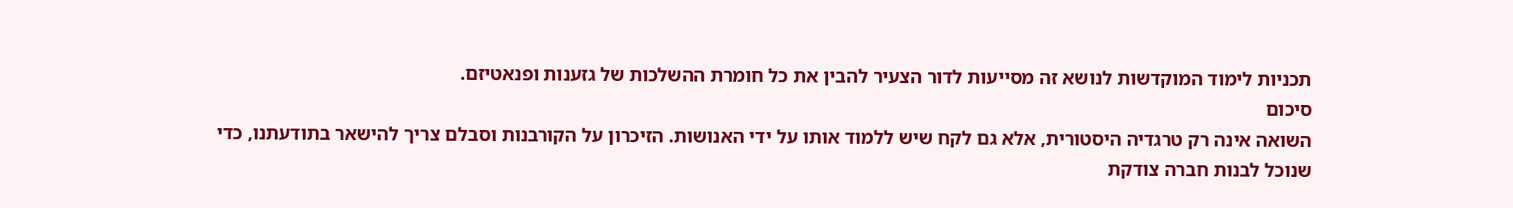תכניות לימוד המוקדשות לנושא זה מסייעות לדור הצעיר להבין את כל חומרת ההשלכות של גזענות ופנאטיזם.
סיכום
השואה אינה רק טרגדיה היסטורית, אלא גם לקח שיש ללמוד אותו על ידי האנושות. הזיכרון על הקורבנות וסבלם צריך להישאר בתודעתנו, כדי שנוכל לבנות חברה צודקת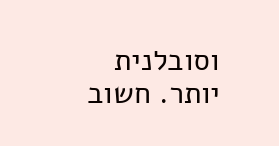וסובלנית יותר. חשוב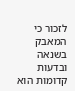לזכור כי המאבק בשנאה ובדעות קדומות הוא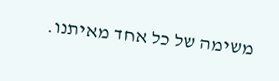משימה של כל אחד מאיתנו.